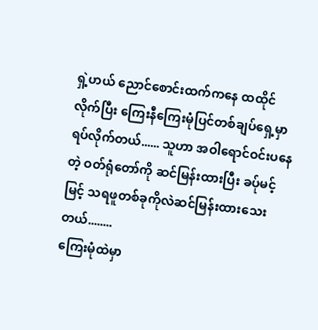ရှဲ့ဟယ် ညောင်စောင်းထက်ကနေ ထထိုင်လိုက်ပြီး ကြေးနီကြေးမုံပြင်တစ်ချပ်ရှေ့မှာ ရပ်လိုက်တယ်...... သူဟာ အဝါရောင်ဝင်းပနေတဲ့ ဝတ်ရုံတော်ကို ဆင်မြန်းထားပြီး ခပ်ုမင့်မြင့် သရဖူတစ်ခုကိုလဲဆင်မြန်းထားသေးတယ်........
ကြေးမုံထဲမှာ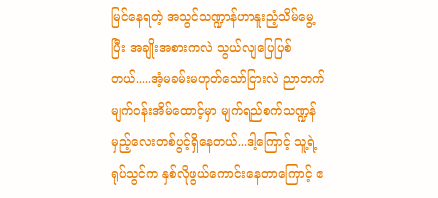မြင်နေရတဲ့ အသွင်သဏ္ဍာန်ဟာနူးညံ့သိမ်မွေ့ပြီး အချိုးအစားကလဲ သွယ်လျပြေပြစ်တယ်.....အံ့မခမ်းမဟုတ်သော်ငြားလဲ ညာဘက်မျက်ဝန်းအိမ်ထောင့်မှာ မျက်ရည်စက်သဏ္ဍန်မှည့်လေးတစ်ပွင့်ရှိနေတယ်...ဒါ့ကြောင့် သူ့ရဲ့ ရုပ်သွင်က နှစ်လိုဖွယ်ကောင်းနေတာကြောင့် ဧ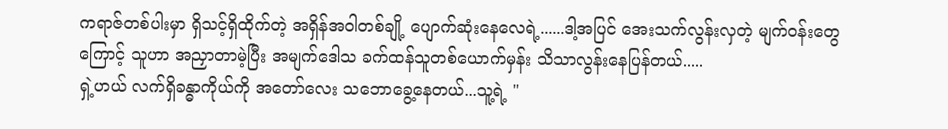ကရာဇ်တစ်ပါးမှာ ရှိသင့်ရှိထိုက်တဲ့ အရှိန်အဝါတစ်ချို့ ပျောက်ဆုံးနေလေရဲ့......ဒါ့အပြင် အေးသက်လွန်းလှတဲ့ မျက်ဝန်းတွေကြောင့် သူဟာ အညှာတာမဲ့ပြီး အမျက်ဒေါသ ခက်ထန်သူတစ်ယောက်မှန်း သိသာလွန်းနေပြန်တယ်.....
ရှဲ့ဟယ် လက်ရှိခန္ဓာကိုယ်ကို အတော်လေး သဘောခွေ့နေတယ်...သူ့ရဲ့ "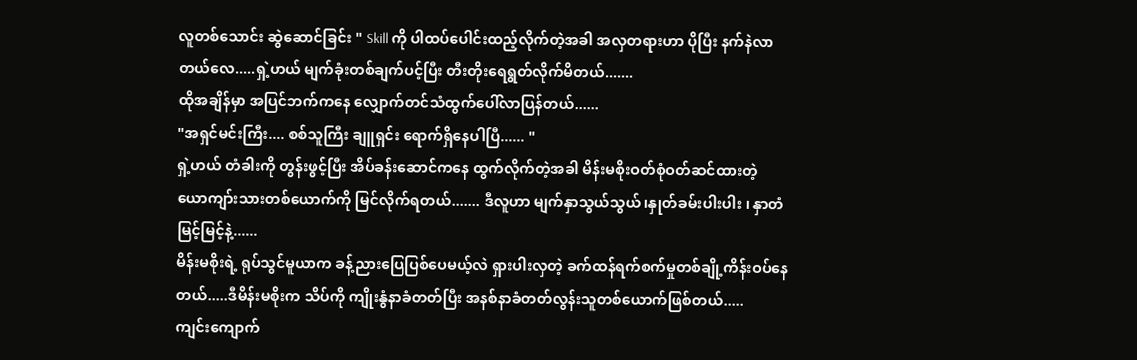လူတစ်သောင်း ဆွဲဆောင်ခြင်း " Skill ကို ပါထပ်ပေါင်းထည့်လိုက်တဲ့အခါ အလှတရားဟာ ပိုပြီး နက်နဲလာတယ်လေ.....ရှဲ့ဟယ် မျက်ခုံးတစ်ချက်ပင့်ပြီး တီးတိုးရေရွတ်လိုက်မိတယ်.......
ထိုအချိန်မှာ အပြင်ဘက်ကနေ လျှောက်တင်သံထွက်ပေါ်လာပြန်တယ်......
"အရှင်မင်းကြီး.... စစ်သူကြီး ချူရှင်း ရောက်ရှိနေပါပြီ...... "
ရှဲ့ဟယ် တံခါးကို တွန်းဖွင့်ပြီး အိပ်ခန်းဆောင်ကနေ ထွက်လိုက်တဲ့အခါ မိန်းမစိုးဝတ်စုံဝတ်ဆင်ထားတဲ့ ယောကျာ်းသားတစ်ယောက်ကို မြင်လိုက်ရတယ်....... ဒီလူဟာ မျက်နှာသွယ်သွယ်၊နှုတ်ခမ်းပါးပါး ၊ နှာတံမြင့်မြင့်နဲ့......
မိန်းမစိုးရဲ့ ရုပ်သွင်မူယာက ခန့်ညားပြေပြစ်ပေမယ့်လဲ ရှားပါးလှတဲ့ ခက်ထန်ရက်စက်မှုတစ်ချို့ကိန်းဝပ်နေတယ်.....ဒီမိန်းမစိုးက သိပ်ကို ကျိုးနွံနာခံတတ်ပြီး အနစ်နာခံတတ်လွန်းသူတစ်ယောက်ဖြစ်တယ်.....
ကျင်းကျောက်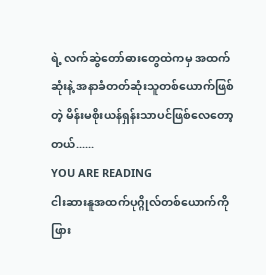ရဲ့ လက်ဆွဲတော်ဓားတွေထဲကမှ အထက်ဆုံးနဲ့ အနာခံတတ်ဆုံးသူတစ်ယောက်ဖြစ်တဲ့ မိန်းမစိုးယန်ရှန်းသာပင်ဖြစ်လေတော့တယ်......
YOU ARE READING
ငါးဆားနူအထက်ပုဂ္ဂိုလ်တစ်ယောက်ကိုဖြား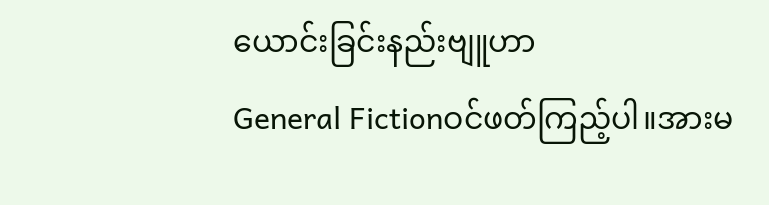ယောင်းခြင်းနည်းဗျူဟာ
General Fictionဝင်ဖတ်ကြည့်ပါ။အားမ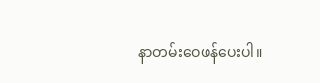နာတမ်းဝေဖန်ပေးပါ။